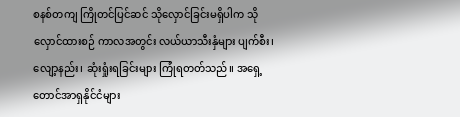စနစ်တကျ ကြိုတင်ပြင်ဆင် သိုလှောင်ခြင်းမရှိပါက သိုလှောင်ထားစဉ် ကာလအတွင်း လယ်ယာသီးနှံများ ပျက်စီး၊ လျော့နည်း၊ ဆုံးရှုံးရခြင်းများ ကြုံရတတ်သည်။ အရှေ့တောင်အာရှနိုင်ငံများ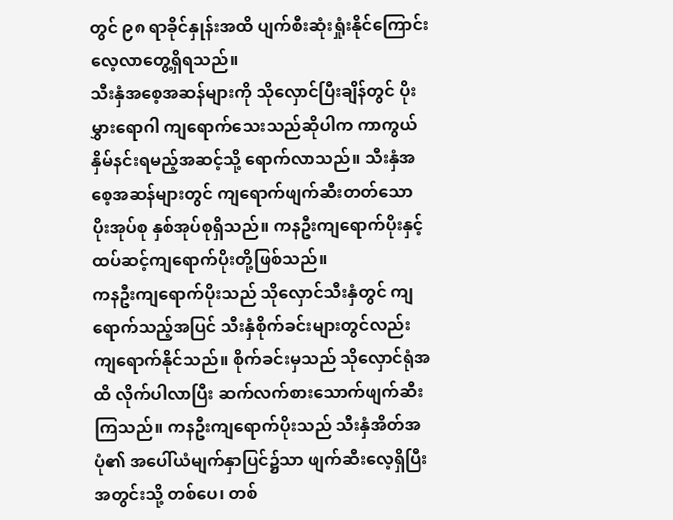တွင် ၉၈ ရာခိုင်နှုန်းအထိ ပျက်စီးဆုံးရှုံးနိုင်ကြောင်း လေ့လာတွေ့ရှိရသည်။
သီးနှံအစေ့အဆန်များကို သိုလှောင်ပြီးချိန်တွင် ပိုးမွှားရောဂါ ကျရောက်သေးသည်ဆိုပါက ကာကွယ်နှိမ်နင်းရမည့်အဆင့်သို့ ရောက်လာသည်။ သီးနှံအစေ့အဆန်များတွင် ကျရောက်ဖျက်ဆီးတတ်သော ပိုးအုပ်စု နှစ်အုပ်စုရှိသည်။ ကနဦးကျရောက်ပိုးနှင့် ထပ်ဆင့်ကျရောက်ပိုးတို့ဖြစ်သည်။
ကနဦးကျရောက်ပိုးသည် သိုလှောင်သီးနှံတွင် ကျရောက်သည့်အပြင် သီးနှံစိုက်ခင်းများတွင်လည်း ကျရောက်နိုင်သည်။ စိုက်ခင်းမှသည် သိုလှောင်ရုံအထိ လိုက်ပါလာပြီး ဆက်လက်စားသောက်ဖျက်ဆီးကြသည်။ ကနဦးကျရောက်ပိုးသည် သီးနှံအိတ်အပုံ၏ အပေါ်ယံမျက်နှာပြင်၌သာ ဖျက်ဆီးလေ့ရှိပြီး အတွင်းသို့ တစ်ပေ၊ တစ်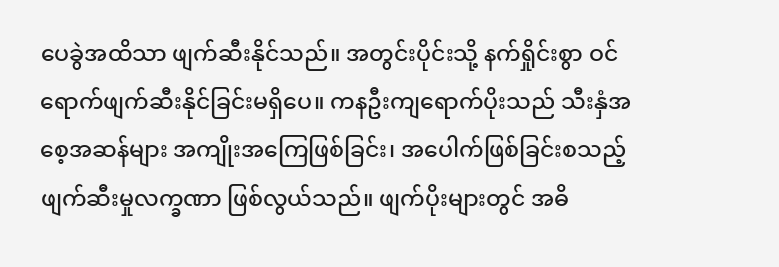ပေခွဲအထိသာ ဖျက်ဆီးနိုင်သည်။ အတွင်းပိုင်းသို့ နက်ရှိုင်းစွာ ဝင်ရောက်ဖျက်ဆီးနိုင်ခြင်းမရှိပေ။ ကနဦးကျရောက်ပိုးသည် သီးနှံအစေ့အဆန်များ အကျိုးအကြေဖြစ်ခြင်း၊ အပေါက်ဖြစ်ခြင်းစသည့် ဖျက်ဆီးမှုလက္ခဏာ ဖြစ်လွယ်သည်။ ဖျက်ပိုးများတွင် အဓိ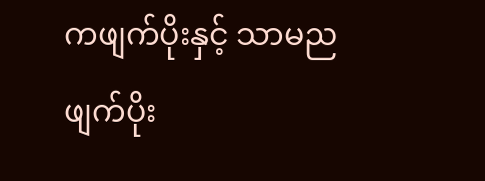ကဖျက်ပိုးနှင့် သာမညဖျက်ပိုး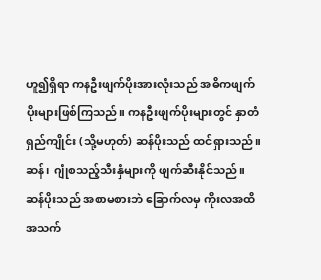ဟူ၍ရှိရာ ကနဦးဖျက်ပိုးအားလုံးသည် အဓိကဖျက်ပိုးများဖြစ်ကြသည်။ ကနဦးဖျက်ပိုးများတွင် နှာတံရှည်ကျိုင်း (သို့မဟုတ်) ဆန်ပိုးသည် ထင်ရှားသည်။ ဆန်၊ ဂျုံစသည့်သီးနှံများကို ဖျက်ဆီးနိုင်သည်။ ဆန်ပိုးသည် အစာမစားဘဲ ခြောက်လမှ ကိုးလအထိ အသက်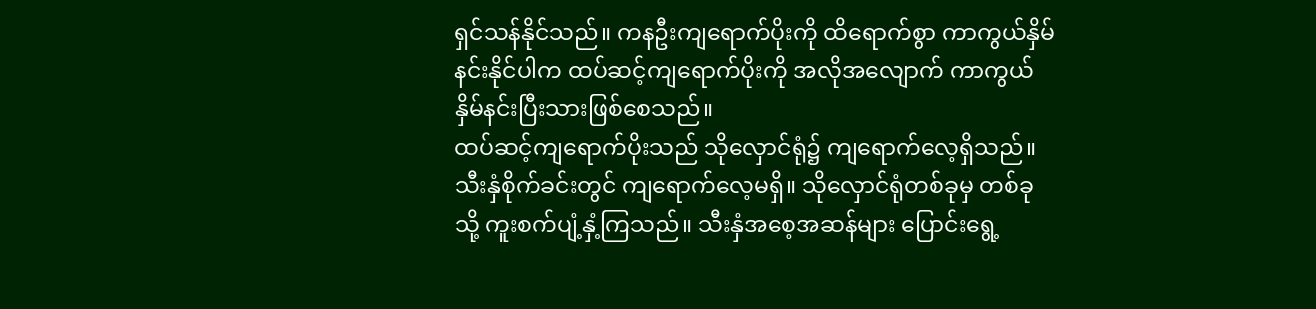ရှင်သန်နိုင်သည်။ ကနဦးကျရောက်ပိုးကို ထိရောက်စွာ ကာကွယ်နှိမ်နင်းနိုင်ပါက ထပ်ဆင့်ကျရောက်ပိုးကို အလိုအလျောက် ကာကွယ်နှိမ်နင်းပြီးသားဖြစ်စေသည်။
ထပ်ဆင့်ကျရောက်ပိုးသည် သိုလှောင်ရုံ၌ ကျရောက်လေ့ရှိသည်။ သီးနှံစိုက်ခင်းတွင် ကျရောက်လေ့မရှိ။ သိုလှောင်ရုံတစ်ခုမှ တစ်ခုသို့ ကူးစက်ပျံ့နှံ့ကြသည်။ သီးနှံအစေ့အဆန်များ ပြောင်းရွေ့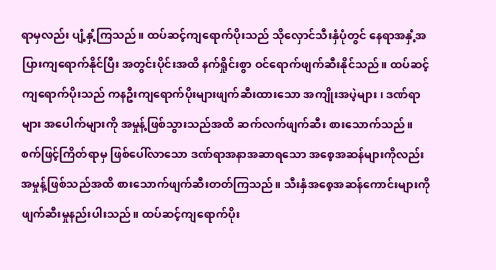ရာမှလည်း ပျံ့နှံ့ကြသည်။ ထပ်ဆင့်ကျရောက်ပိုးသည် သိုလှောင်သီးနှံပုံတွင် နေရာအနှံ့အပြားကျရောက်နိုင်ပြီး အတွင်းပိုင်းအထိ နက်ရှိုင်းစွာ ဝင်ရောက်ဖျက်ဆီးနိုင်သည်။ ထပ်ဆင့်ကျရောက်ပိုးသည် ကနဦးကျရောက်ပိုးများဖျက်ဆီးထားသော အကျိုးအပဲ့များ၊ ဒဏ်ရာများ အပေါက်များကို အမှုန့်ဖြစ်သွားသည်အထိ ဆက်လက်ဖျက်ဆီး စားသောက်သည်။ စက်ဖြင့်ကြိတ်ရာမှ ဖြစ်ပေါ်လာသော ဒဏ်ရာအနာအဆာရသော အစေ့အဆန်များကိုလည်း အမှုန့်ဖြစ်သည်အထိ စားသောက်ဖျက်ဆီးတတ်ကြသည်။ သီးနှံအစေ့အဆန်ကောင်းများကို ဖျက်ဆီးမှုနည်းပါးသည်။ ထပ်ဆင့်ကျရောက်ပိုး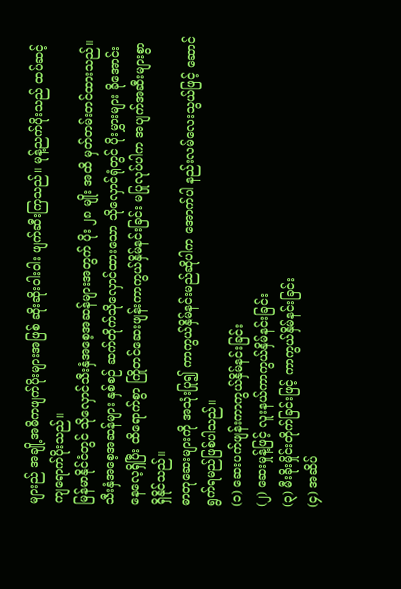များည် အချို့အဓိကဖျက်ပိုးများအဖြစ် ဆိုးဆိုးဝါးဝါး ဖျက်ဆီးကြသည်။ မုန့်ညက်ပိုးသည် ထပ်ဆင့်ကျရောက်ပိုးသည်။
မြန်မာနိုင်ငံတွင် သိုလှောင်သီးနှံအစေ့အဆန်များအတွက် ပိုး ၂၈ မျိုး အထိ မှတ်တမ်းတင်ထားသည်။ သီးနှံအစေ့အဆန်များ နှစ်စဉ် ဆက်တိုက်သိုလှောင်ထားသော သိုလှောင်ရုံတွင် ပိုးမွှားများ ခိုအောင်းနေလေ့ရှိပြီး ထိရောက်စွာ ကြိုတင်ဆေးဖျန်းကာကွယ်နှိမ်နင်းခြင်း မပြုလုပ်ပါက အပျက်အဆီးများစွာ ရှိနိုင်သည်။
ဓာတုဆေးများကို အသုံးပြု၍ ကာကွယ်နှိမ်နင်းမည်ဆိုပါက အောက်ပါ နည်းလမ်လေးသွယ်ဖြင့် ဆောင်ရွက်ရမည်ဖြစ်ပါသည်။
(၁) ဆေးပက်ဖျန်းကာကွယ်နှိမ်နင်းခြင်း
(၂) ဆေးမှုန့်ဖြင့် လူးနယ်ကာကွယ်နှိမ်နင်းခြင်း
(၃) မီးခိုးမှိုင်းတိုက်ခြင်းဖြင့် ကာကွယ်နှိမ်နင်းခြင်း
(၄) အဆိပ်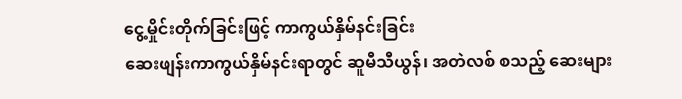ငွေ့မှိုင်းတိုက်ခြင်းဖြင့် ကာကွယ်နှိမ်နင်းခြင်း
ဆေးဖျန်းကာကွယ်နှိမ်နင်းရာတွင် ဆူမီသီယွန်၊ အတဲလစ် စသည့် ဆေးများ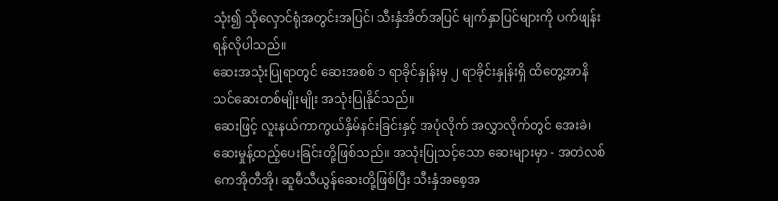သုံး၍ သိုလှောင်ရုံအတွင်းအပြင်၊ သီးနှံအိတ်အပြင် မျက်နှာပြင်များကို ပက်ဖျန်းရန်လိုပါသည်။
ဆေးအသုံးပြုရာတွင် ဆေးအစစ် ၁ ရာခိုင်နှုန်းမှ ၂ ရာခိုင်းနှုန်းရှိ ထိတွေ့အာနိသင်ဆေးတစ်မျိုးမျိုး အသုံးပြုနိုင်သည်။
ဆေးဖြင့် လူးနယ်ကာကွယ်နှိမ်နင်းခြင်းနှင့် အပုံလိုက် အလွှာလိုက်တွင် အေးခဲ၊ ဆေးမှုန့်ထည့်ပေးခြင်းတို့ဖြစ်သည်။ အသုံးပြုသင့်သော ဆေးများမှာ - အတဲလစ်ကေအိုတီအို၊ ဆူမီသီယွန်ဆေးတို့ဖြစ်ပြီး သီးနှံအစေ့အ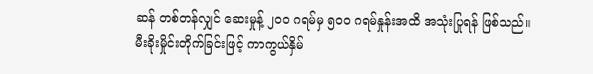ဆန် တစ်တန်လျှင် ဆေးမှုန့် ၂၀၀ ဂရမ်မှ ၅၀၀ ဂရမ်နှုန်းအထိ အသုံးပြုရန် ဖြစ်သည်။
မီးခိုးမှိုင်းတိုက်ခြင်းဖြင့် ကာကွယ်နှိမ်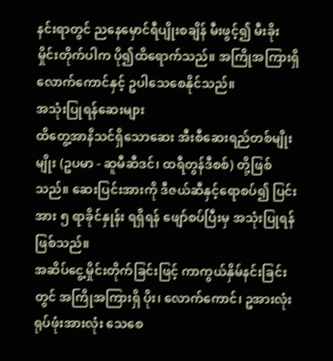နင်းရာတွင် ညနေမှောင်ရီပျိုးစချိန် မီးဖွင့်၍ မီးခိုးမှိုင်းတိုက်ပါက ပို၍ထိရောက်သည်။ အကြိုအကြားရှိ လောက်ကောင်နှင့် ဥပါသေစေနိုင်သည်။
အသုံးပြုရန်ဆေးများ
ထိတွေ့အာနိသင်ရှိသောဆေး အီးစီဆေးရည်တစ်မျိုးမျိုး (ဥပမာ - ဆူမီဆီဒင်၊ ထရီတွန်ဒီစစ်) တို့ဖြစ်သည်။ ဆေးပြင်းအားကို ဒီဇယ်ဆီနှင့်ရောစပ်၍ ပြင်းအား ၅ ရာခိုင်နှုန်း ရရှိရန် ဖျော်စပ်ပြီးမှ အသုံးပြုရန်ဖြစ်သည်။
အဆိပ်ငွေ့မှိုင်းတိုက်ခြင်းဖြင့် ကာကွယ်နှိမ်နင်းခြင်းတွင် အကြိုအကြားရှိ ပိုး၊ လောက်ကောင်၊ ဥအားလုံး ရုပ်ဖုံးအားလုံး သေစေ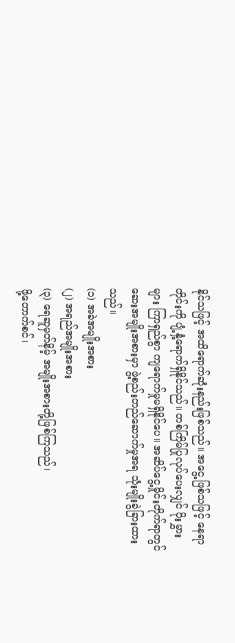နိုင်သဖြင့် အထိရောက်ဆုံးနည်းဖြစ်သည်။ အငွေ့ဖြစ်သဖြင့် နေရာတိုင်းကို ပျံ့နှံ့ရောက်ရှိနိုင်သည်။ တစ်ကြိမ်ပြုလုပ်ပေးလျှင် ပိုးမွှားများ ကြာရှည်စွာ ကျရောက်မှုမရှိနိုင်ပေ။ အဆိပ်ငွေ့မှိုင်းတိုက်ရာတွင် ဆေးအမျိုးအစားမှာ ဖွဲ့စည်းတည်ဆောက်မှုအရ သုံးမျိုးခွဲခြားထားသည်။
(၁) အခဲအမျိုးအစား
(၂) အရည်အမျိုးအစား
(၃) ရေဆူမှတ်နိမ့် အမျိုးအစားတို့ဖြစ်ကြသည်၊
ဖို့တောက်စင်၊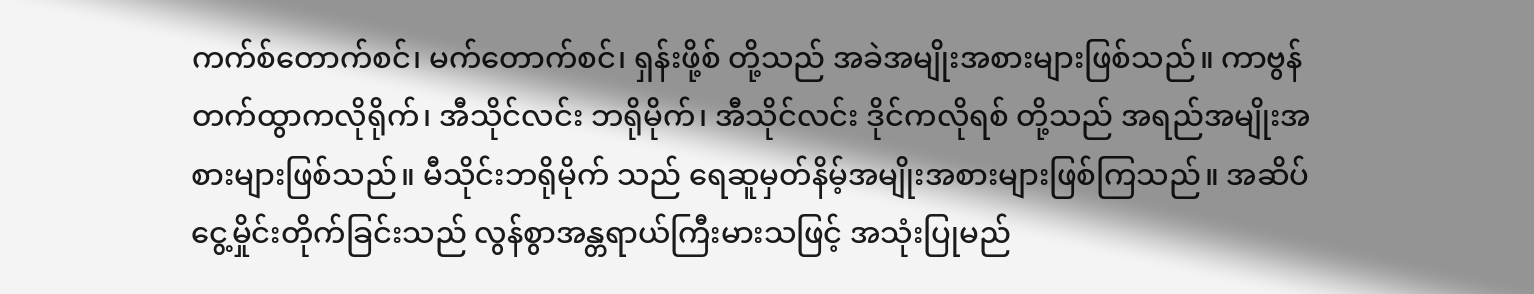ကက်စ်တောက်စင်၊ မက်တောက်စင်၊ ရှန်းဖို့စ် တို့သည် အခဲအမျိုးအစားများဖြစ်သည်။ ကာဗွန် တက်ထွာကလိုရိုက်၊ အီသိုင်လင်း ဘရိုမိုက်၊ အီသိုင်လင်း ဒိုင်ကလိုရစ် တို့သည် အရည်အမျိုးအစားများဖြစ်သည်။ မီသိုင်းဘရိုမိုက် သည် ရေဆူမှတ်နိမ့်အမျိုးအစားများဖြစ်ကြသည်။ အဆိပ်ငွေ့မှိုင်းတိုက်ခြင်းသည် လွန်စွာအန္တရာယ်ကြီးမားသဖြင့် အသုံးပြုမည်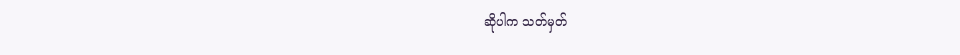ဆိုပါက သတ်မှတ်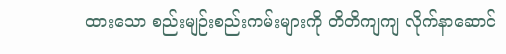ထားသော စည်းမျဉ်းစည်းကမ်းများကို တိတိကျကျ လိုက်နာဆောင်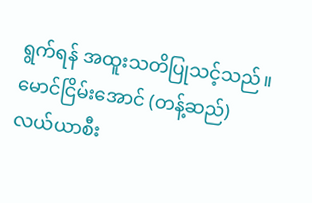ရွက်ရန် အထူးသတိပြုသင့်သည်။
မောင်ငြိမ်းအောင် (တန့်ဆည်)
လယ်ယာစီး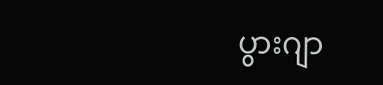ပွားဂျာ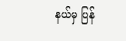နယ်မှ ပြန်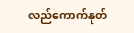လည်ကောက်နုတ်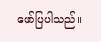ဖော်ပြပါသည်။